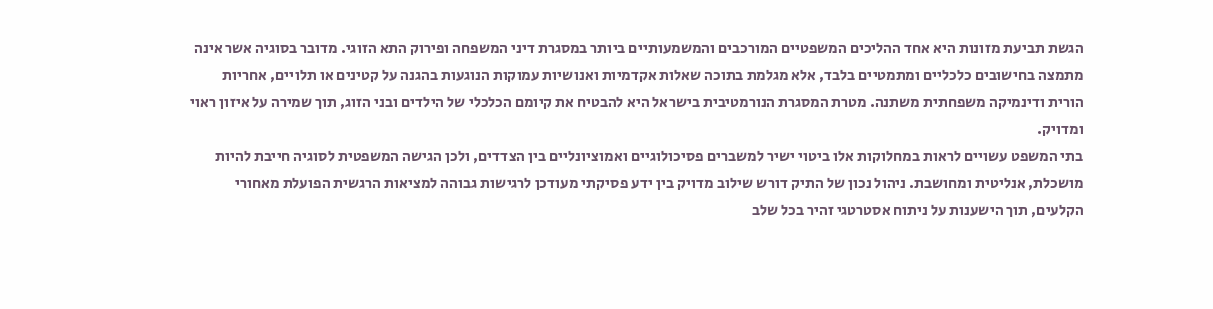הגשת תביעת מזונות היא אחד ההליכים המשפטיים המורכבים והמשמעותיים ביותר במסגרת דיני המשפחה ופירוק התא הזוגי. מדובר בסוגיה אשר אינה מתמצה בחישובים כלכליים ומתמטיים בלבד, אלא מגלמת בתוכה שאלות אקדמיות ואנושיות עמוקות הנוגעות בהגנה על קטינים או תלויים, אחריות הורית ודינמיקה משפחתית משתנה. מטרת המסגרת הנורמטיבית בישראל היא להבטיח את קיומם הכלכלי של הילדים ובני הזוג, תוך שמירה על איזון ראוי ומדויק.
בתי המשפט עשויים לראות במחלוקות אלו ביטוי ישיר למשברים פסיכולוגיים ואמוציונליים בין הצדדים, ולכן הגישה המשפטית לסוגיה חייבת להיות מושכלת, אנליטית ומחושבת. ניהול נכון של התיק דורש שילוב מדויק בין ידע פסיקתי מעודכן לרגישות גבוהה למציאות הרגשית הפועלת מאחורי הקלעים, תוך הישענות על ניתוח אסטרטגי זהיר בכל שלב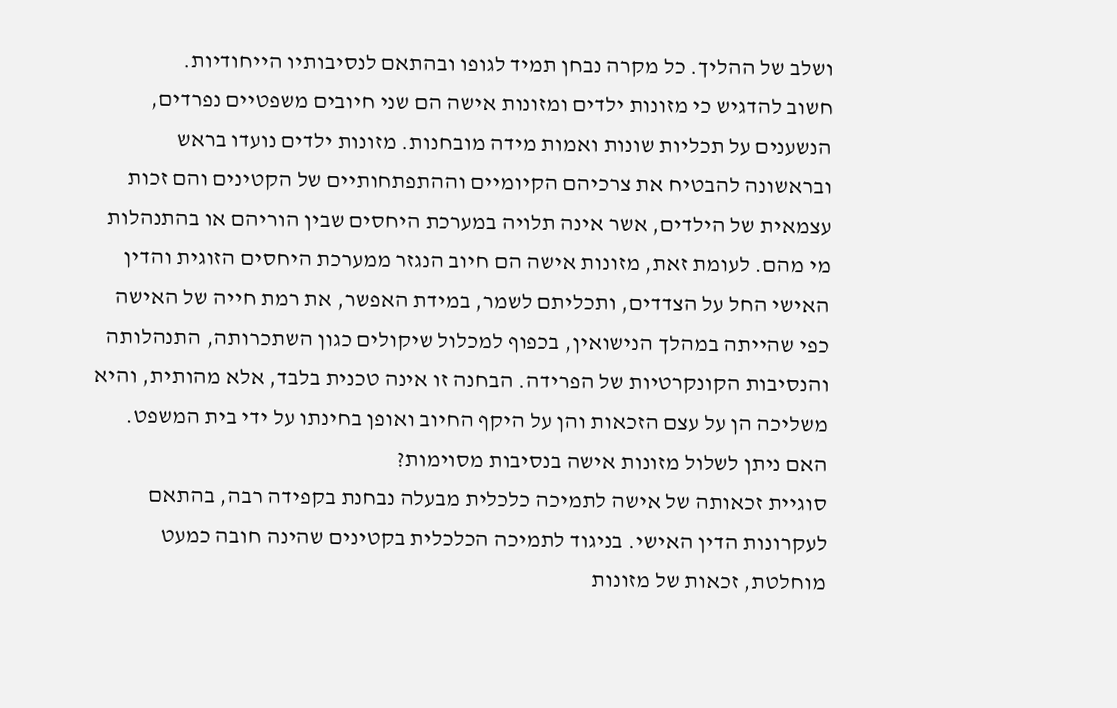ושלב של ההליך. כל מקרה נבחן תמיד לגופו ובהתאם לנסיבותיו הייחודיות.
חשוב להדגיש כי מזונות ילדים ומזונות אישה הם שני חיובים משפטיים נפרדים, הנשענים על תכליות שונות ואמות מידה מובחנות. מזונות ילדים נועדו בראש ובראשונה להבטיח את צרכיהם הקיומיים וההתפתחותיים של הקטינים והם זכות עצמאית של הילדים, אשר אינה תלויה במערכת היחסים שבין הוריהם או בהתנהלות מי מהם. לעומת זאת, מזונות אישה הם חיוב הנגזר ממערכת היחסים הזוגית והדין האישי החל על הצדדים, ותכליתם לשמר, במידת האפשר, את רמת חייה של האישה כפי שהייתה במהלך הנישואין, בכפוף למכלול שיקולים כגון השתכרותה, התנהלותה והנסיבות הקונקרטיות של הפרידה. הבחנה זו אינה טכנית בלבד, אלא מהותית, והיא משליכה הן על עצם הזכאות והן על היקף החיוב ואופן בחינתו על ידי בית המשפט.
האם ניתן לשלול מזונות אישה בנסיבות מסוימות?
סוגיית זכאותה של אישה לתמיכה כלכלית מבעלה נבחנת בקפידה רבה, בהתאם לעקרונות הדין האישי. בניגוד לתמיכה הכלכלית בקטינים שהינה חובה כמעט מוחלטת, זכאות של מזונות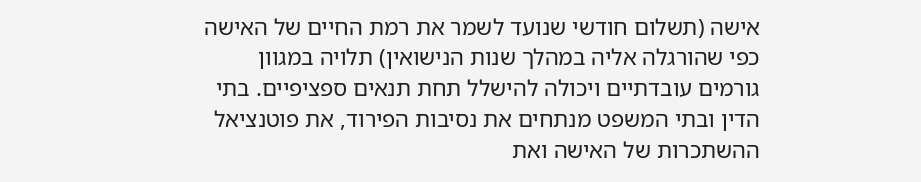אישה (תשלום חודשי שנועד לשמר את רמת החיים של האישה כפי שהורגלה אליה במהלך שנות הנישואין) תלויה במגוון גורמים עובדתיים ויכולה להישלל תחת תנאים ספציפיים. בתי הדין ובתי המשפט מנתחים את נסיבות הפירוד, את פוטנציאל ההשתכרות של האישה ואת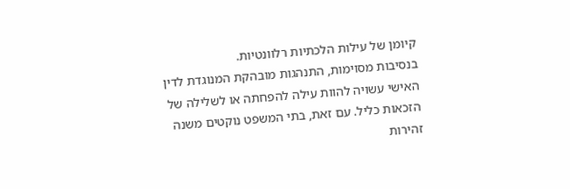קיומן של עילות הלכתיות רלוונטיות.
בנסיבות מסוימות, התנהגות מובהקת המנוגדת לדין האישי עשויה להוות עילה להפחתה או לשלילה של הזכאות כליל. עם זאת, בתי המשפט נוקטים משנה זהירות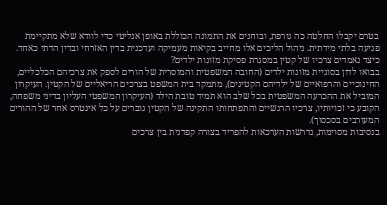בטרם יקבלו החלטה כה גורפת, ובוחנים את התמונה הכוללת באופן אנליטי כדי לוודא שלא מתקיימת פגיעה בלתי מידתית. ניהול הליכים אלו מחייב בקיאות מעמיקה ועדכנית בדין האזרחי ובדין הדתי כאחד.
כיצד נאמדים צרכיו של קטין במסגרת פסיקת מזונות ילדים?
בבואו לדון בסוגיית מזונות ילדים (החובה המשפטית והמוסרית של הורים לספק את צרכיהם הכלכליים, החינוכיים והרפואיים של ילדיהם הקטינים), מתמקד בית המשפט בצרכים הריאליים של הקטין. העיקרון המוביל את ההכרעה המשפטית בכל שלב הוא תמיד טובת הילד (העיקרון המשפטי העליון בדיני משפחה, הקובע כי זכויותיו, צרכיו הרגשיים והתפתחותו התקינה של הקטין גוברים על כל אינטרס אחר של ההורים המעורבים בסכסוך).
בנסיבות מסוימות, נדרשות הערכאות להפריד בצורה קפדנית בין צרכים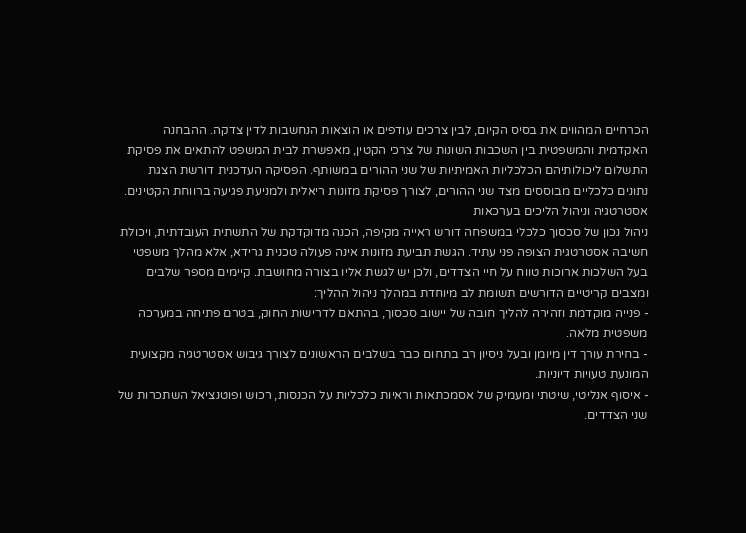הכרחיים המהווים את בסיס הקיום, לבין צרכים עודפים או הוצאות הנחשבות לדין צדקה. ההבחנה האקדמית והמשפטית בין השכבות השונות של צרכי הקטין, מאפשרת לבית המשפט להתאים את פסיקת התשלום ליכולותיהם הכלכליות האמיתיות של שני ההורים במשותף. הפסיקה העדכנית דורשת הצגת נתונים כלכליים מבוססים מצד שני ההורים, לצורך פסיקת מזונות ריאלית ולמניעת פגיעה ברווחת הקטינים.
אסטרטגיה וניהול הליכים בערכאות
ניהול נכון של סכסוך כלכלי במשפחה דורש ראייה מקיפה, הכנה מדוקדקת של התשתית העובדתית, ויכולת חשיבה אסטרטגית הצופה פני עתיד. הגשת תביעת מזונות אינה פעולה טכנית גרידא, אלא מהלך משפטי בעל השלכות ארוכות טווח על חיי הצדדים, ולכן יש לגשת אליו בצורה מחושבת. קיימים מספר שלבים ומצבים קריטיים הדורשים תשומת לב מיוחדת במהלך ניהול ההליך:
- פנייה מוקדמת וזהירה להליך חובה של יישוב סכסוך, בהתאם לדרישות החוק, בטרם פתיחה במערכה משפטית מלאה.
- בחירת עורך דין מיומן ובעל ניסיון רב בתחום כבר בשלבים הראשונים לצורך גיבוש אסטרטגיה מקצועית המונעת טעויות דיוניות.
- איסוף אנליטי, שיטתי ומעמיק של אסמכתאות וראיות כלכליות על הכנסות, רכוש ופוטנציאל השתכרות של שני הצדדים.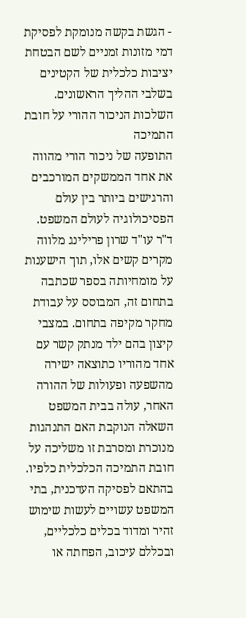- הגשת בקשה מנומקת לפסיקת דמי מזונות זמניים לשם הבטחת יציבות כלכלית של הקטינים בשלבי ההליך הראשונים.
השלכות הניכור ההורי על חובת התמיכה
התופעה של ניכור הורי מהווה את אחד הממשקים המורכבים והרגישים ביותר בין עולם הפסיכולוגיה לעולם המשפט. ד"ר עו"ד שרון פרילינג מלווה מקרים קשים אלו, תוך הישענות על מומחיותה בספר שכתבה בתחום זה, המבוסס על עבודת מחקר מקיפה בתחום. במצבי קיצון בהם ילד מנתק קשר עם אחד מהוריו כתוצאה ישירה מהשפעה ופעולות של ההורה האחר, עולה בבית המשפט השאלה הנוקבת האם התנהגות מנוכרת ומסרבת זו משליכה על חובת התמיכה הכלכלית כלפיו.
בהתאם לפסיקה העדכנית, בתי המשפט עשויים לעשות שימוש זהיר ומדוד בכלים כלכליים, ובכללם עיכוב, הפחתה או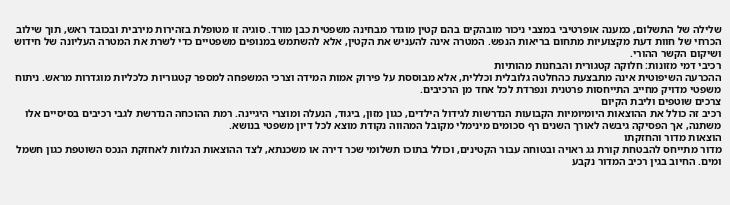שלילה של התשלום, כמענה אופרטיבי במצבי ניכור מובהקים בהם קטין מוגדר מבחינה משפטית כבן מורד. סוגיה זו מטופלת בזהירות מירבית ובכובד ראש, תוך שילוב הכרחי של חוות דעת מקצועיות מתחום בריאות הנפש. המטרה אינה להעניש את הקטין, אלא להשתמש במנופים משפטיים כדי לשרת את המטרה העליונה של חידוש ושיקום הקשר ההורי.
רכיבי דמי מזונות: חלוקה קטגורית והבחנות מהותיות
ההכרעה השיפוטית אינה מתבצעת כהחלטה גלובלית וכללית, אלא מבוססת על פירוק אמות המידה וצרכי המשפחה למספר קטגוריות כלכליות מוגדרות מראש. ניתוח משפטי מדויק מחייב התייחסות פרטנית ונפרדת לכל אחד מן הרכיבים.
צרכים שוטפים וליבת הקיום
רכיב זה כולל את ההוצאות היומיומיות הקבועות הנדרשות לגידול הילדים, כגון מזון, ביגוד, הנעלה ומוצרי היגיינה. רמת ההוכחה הנדרשת לגבי רכיבים בסיסיים אלו משתנה, אך הפסיקה גיבשה לאורך השנים רף סכומים מינימלי מקובל המהווה נקודת מוצא לכל דיון משפטי בנושא.
הוצאות מדור והחזקתו
מדור מתייחס להבטחת קורת גג ראויה ובטוחה עבור הקטינים, וכולל בתוכו תשלומי שכר דירה או משכנתא, לצד ההוצאות הנלוות לאחזקת הנכס השוטפת כגון חשמל ומים. החיוב בגין רכיב המדור נקבע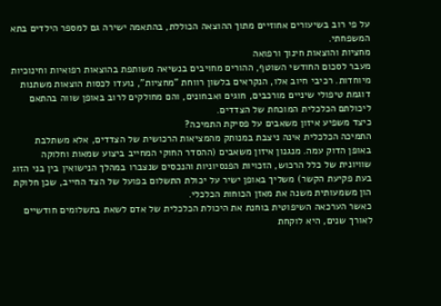על פי רוב בשיעורים אחוזיים מתוך ההוצאה הכוללת, בהתאמה ישירה גם למספר הילדים בתא המשפחתי.
מחציות והוצאות חינוך ורפואה
מעבר לסכום החודשי השוטף, ההורים מחויבים בנשיאה משותפת בהוצאות רפואיות וחינוכיות מיוחדות. רכיבי חיוב אלו, הנקראים בלשון רווחת "מחציות", נועדו לכסות הוצאות משתנות דוגמת טיפולי שיניים מורכבים, חוגים ואבחונים, והם מחולקים לרוב באופן שווה בהתאם ליכולתם הכלכלית המוכחת של הצדדים.
כיצד משפיע איזון משאבים על פסיקת התמיכה?
התמיכה הכלכלית אינה ניצבת במנותק מהמציאות הרכושית של הצדדים, אלא משתלבת באופן הדוק עמה. מנגנון איזון משאבים (ההסדר החוקי המחייב ביצוע שמאות וחלוקה שוויונית של כלל הרכוש, הזכויות הפנסיוניות והנכסים שנצברו במהלך הנישואין בין בני הזוג בעת פקיעת הקשר) משליך באופן ישיר על יכולת התשלום בפועל של הצד החייב, שכן חלוקת הון משמעותית משנה את מאזן הכוחות הכלכלי.
כאשר הערכאה השיפוטית בוחנת את היכולת הכלכלית של אדם לשאת בתשלומים חודשיים לאורך שנים, היא לוקחת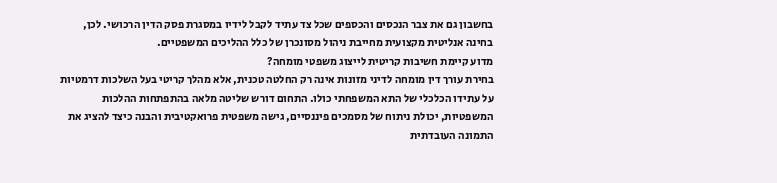בחשבון גם את צבר הנכסים והכספים שכל צד עתיד לקבל לידיו במסגרת פסק הדין הרכושי. לכן, בחינה אנליטית מקצועית מחייבת ניהול מסונכרן של כלל ההליכים המשפטיים.
מדוע קיימת חשיבות קריטית לייצוג משפטי מומחה?
בחירת עורך דין מומחה לדיני מזונות אינה רק החלטה טכנית, אלא מהלך קריטי בעל השלכות דרמטיות על עתידו הכלכלי של התא המשפחתי כולו. התחום דורש שליטה מלאה בהתפתחות ההלכות המשפטיות, יכולת ניתוח של מסמכים פיננסיים, גישה משפטית פרואקטיבית והבנה כיצד להציג את התמונה העובדתית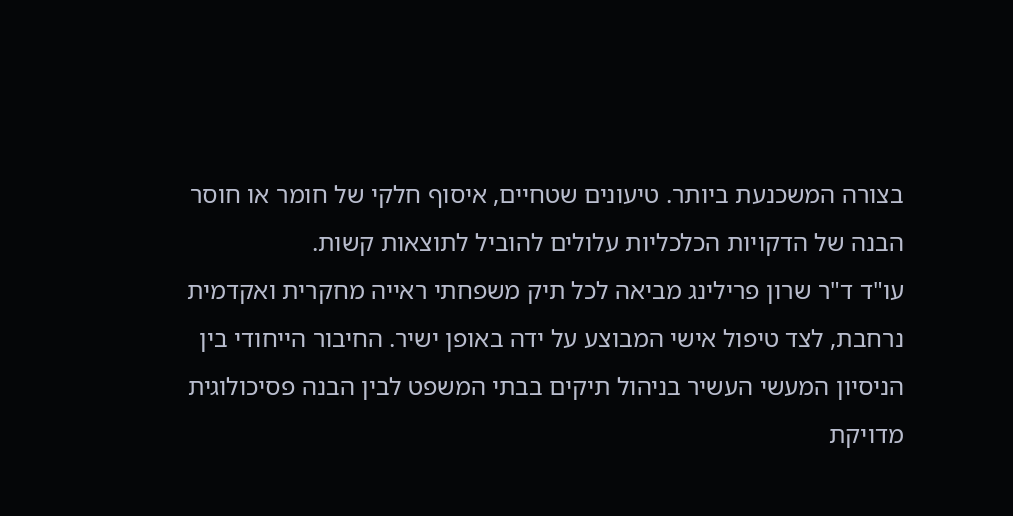בצורה המשכנעת ביותר. טיעונים שטחיים, איסוף חלקי של חומר או חוסר הבנה של הדקויות הכלכליות עלולים להוביל לתוצאות קשות.
עו"ד ד"ר שרון פרילינג מביאה לכל תיק משפחתי ראייה מחקרית ואקדמית נרחבת, לצד טיפול אישי המבוצע על ידה באופן ישיר. החיבור הייחודי בין הניסיון המעשי העשיר בניהול תיקים בבתי המשפט לבין הבנה פסיכולוגית מדויקת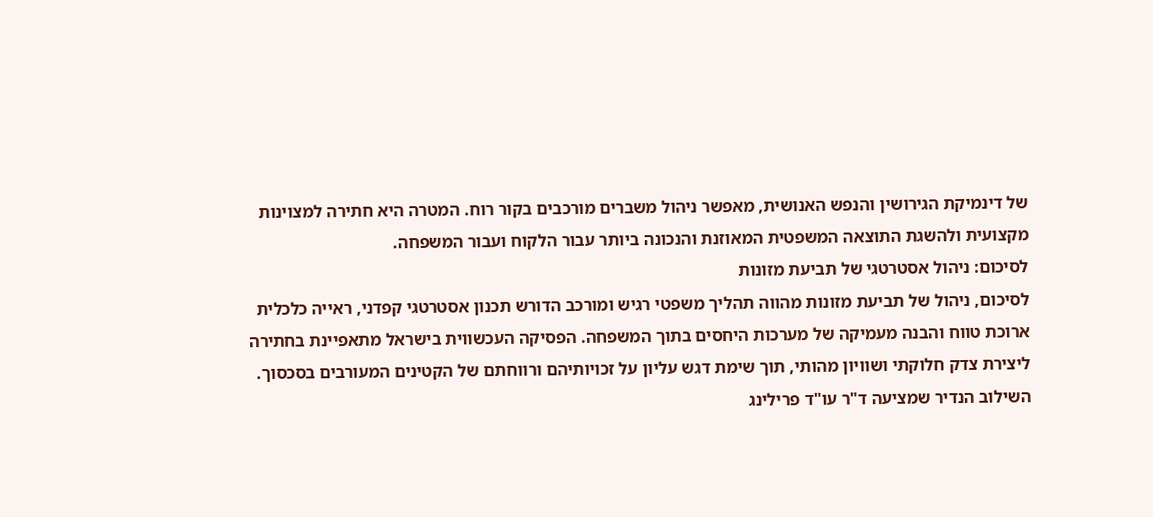של דינמיקת הגירושין והנפש האנושית, מאפשר ניהול משברים מורכבים בקור רוח. המטרה היא חתירה למצוינות מקצועית ולהשגת התוצאה המשפטית המאוזנת והנכונה ביותר עבור הלקוח ועבור המשפחה.
לסיכום: ניהול אסטרטגי של תביעת מזונות
לסיכום, ניהול של תביעת מזונות מהווה תהליך משפטי רגיש ומורכב הדורש תכנון אסטרטגי קפדני, ראייה כלכלית ארוכת טווח והבנה מעמיקה של מערכות היחסים בתוך המשפחה. הפסיקה העכשווית בישראל מתאפיינת בחתירה ליצירת צדק חלוקתי ושוויון מהותי, תוך שימת דגש עליון על זכויותיהם ורווחתם של הקטינים המעורבים בסכסוך. השילוב הנדיר שמציעה ד"ר עו"ד פרילינג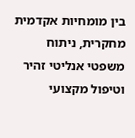בין מומחיות אקדמית מחקרית, ניתוח משפטי אנליטי זהיר וטיפול מקצועי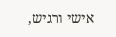אישי ורגיש,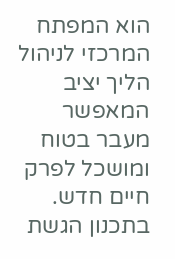הוא המפתח המרכזי לניהול הליך יציב המאפשר מעבר בטוח ומושכל לפרק חיים חדש. בתכנון הגשת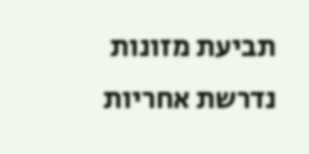תביעת מזונות נדרשת אחריות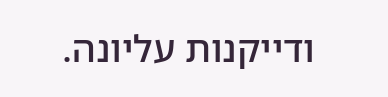ודייקנות עליונה.